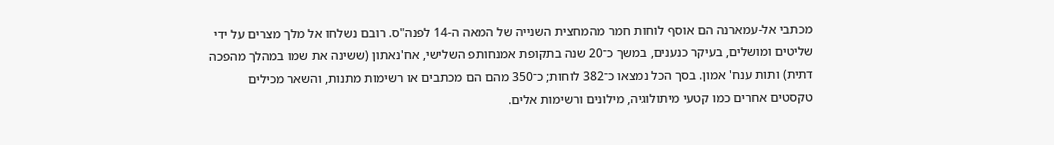מכתבי אל-עמארנה הם אוסף לוחות חמר מהמחצית השנייה של המאה ה-14 לפנה"ס. רובם נשלחו אל מלך מצרים על ידי שליטים ומושלים, בעיקר כנענים, במשך כ־20 שנה בתקופת אמנחותפ השלישי, אח'נאתון (ששינה את שמו במהלך מהפכה דתית) ותות ענח' אמון. בסך הכל נמצאו כ־382 לוחות; כ־350 מהם הם מכתבים או רשימות מתנות, והשאר מכילים טקסטים אחרים כמו קטעי מיתולוגיה, מילונים ורשימות אלים.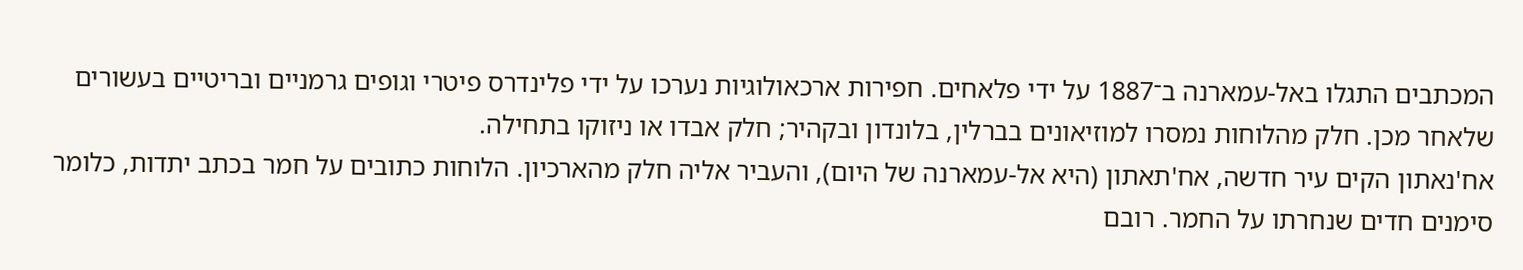המכתבים התגלו באל-עמארנה ב־1887 על ידי פלאחים. חפירות ארכאולוגיות נערכו על ידי פלינדרס פיטרי וגופים גרמניים ובריטיים בעשורים שלאחר מכן. חלק מהלוחות נמסרו למוזיאונים בברלין, בלונדון ובקהיר; חלק אבדו או ניזוקו בתחילה.
אח'נאתון הקים עיר חדשה, אח'תאתון (היא אל-עמארנה של היום), והעביר אליה חלק מהארכיון. הלוחות כתובים על חמר בכתב יתדות, כלומר סימנים חדים שנחרתו על החמר. רובם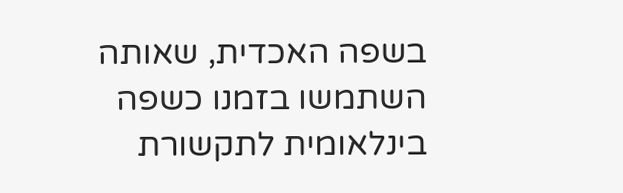בשפה האכדית, שאותה השתמשו בזמנו כשפה בינלאומית לתקשורת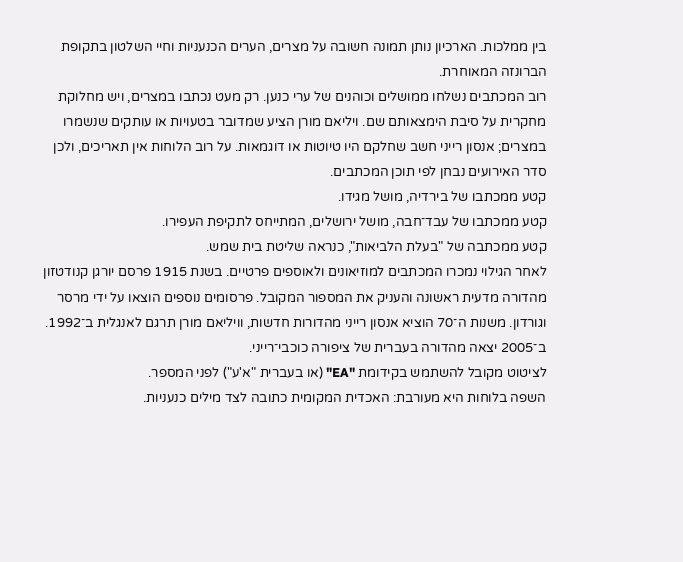בין ממלכות. הארכיון נותן תמונה חשובה על מצרים, הערים הכנעניות וחיי השלטון בתקופת הברונזה המאוחרת.
רוב המכתבים נשלחו ממושלים וכוהנים של ערי כנען. רק מעט נכתבו במצרים, ויש מחלוקת מחקרית על סיבת הימצאותם שם. ויליאם מורן הציע שמדובר בטעויות או עותקים שנשמרו במצרים; אנסון רייני חשב שחלקם היו טיוטות או דוגמאות. על רוב הלוחות אין תאריכים, ולכן סדר האירועים נבחן לפי תוכן המכתבים.
קטע ממכתבו של בירדיה, מושל מגידו.
קטע ממכתבו של עבד־חבה, מושל ירושלים, המתייחס לתקיפת העפירו.
קטע ממכתבה של "בעלת הלביאות", כנראה שליטת בית שמש.
לאחר הגילוי נמכרו המכתבים למוזיאונים ולאוספים פרטיים. בשנת 1915 פרסם יורגן קנודטזון מהדורה מדעית ראשונה והעניק את המספור המקובל. פרסומים נוספים הוצאו על ידי מרסר וגורדון. משנות ה־70 הוציא אנסון רייני מהדורות חדשות, וויליאם מורן תרגם לאנגלית ב־1992. ב־2005 יצאה מהדורה בעברית של ציפורה כוכבי־רייני.
לציטוט מקובל להשתמש בקידומת "EA" (או בעברית "א'ע") לפני המספר.
השפה בלוחות היא מעורבת: האכדית המקומית כתובה לצד מילים כנעניות.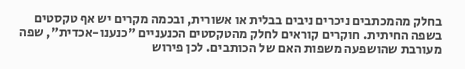בחלק מהמכתבים ניכרים ניבים בבלית או אשורית, ובכמה מקרים יש אף טקסטים בשפה החיתית. חוקרים קוראים לחלק מהטקסטים הכנעניים "כנענו-אכדית", שפה מעורבת שהושפעה משפות האם של הכותבים. לכן פירוש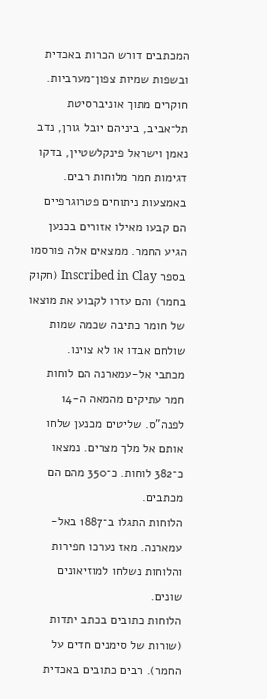המכתבים דורש הכרות באכדית ובשפות שמיות צפון־מערביות.
חוקרים מתוך אוניברסיטת תל־אביב, ביניהם יובל גורן, נדב נאמן וישראל פינקלשטיין, בדקו דגימות חמר מלוחות רבים. באמצעות ניתוחים פטרוגרפיים הם קבעו מאילו אזורים בכנען הגיע החמר. ממצאים אלה פורסמו בספר Inscribed in Clay (חקוק בחמר) והם עזרו לקבוע את מוצאו של חומר כתיבה שכמה שמות שולחם אבדו או לא צוינו.
מכתבי אל-עמארנה הם לוחות חמר עתיקים מהמאה ה-14 לפנה"ס. שליטים מכנען שלחו אותם אל מלך מצרים. נמצאו כ־382 לוחות. כ־350 מהם הם מכתבים.
הלוחות התגלו ב־1887 באל-עמארנה. מאז נערכו חפירות והלוחות נשלחו למוזיאונים שונים.
הלוחות כתובים בכתב יתדות (שורות של סימנים חדים על החמר). רבים כתובים באכדית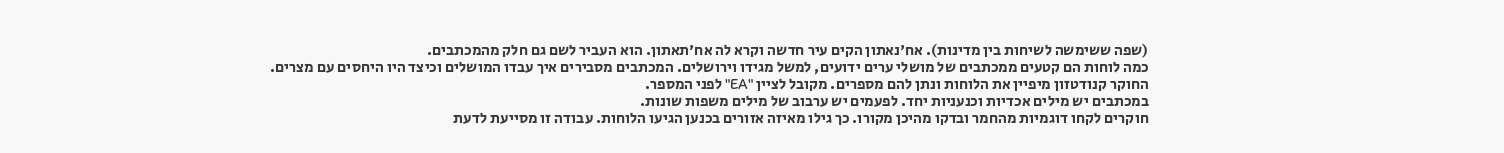(שפה ששימשה לשיחות בין מדינות). אח'נאתון הקים עיר חדשה וקרא לה אח'תאתון. הוא העביר לשם גם חלק מהמכתבים.
כמה לוחות הם קטעים ממכתבים של מושלי ערים ידועים, למשל מגידו וירושלים. המכתבים מסבירים איך עבדו המושלים וכיצד היו היחסים עם מצרים.
החוקר קנודטזון מיפיין את הלוחות ונתן להם מספרים. מקובל לציין "EA" לפני המספר.
במכתבים יש מילים אכדיות וכנעניות יחד. לפעמים יש ערבוב של מילים משפות שונות.
חוקרים לקחו דוגמיות מהחמר ובדקו מהיכן מקורו. כך גילו מאיזה אזורים בכנען הגיעו הלוחות. עבודה זו מסייעת לדעת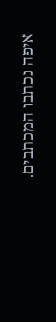איפה נכתבו המכתבים.